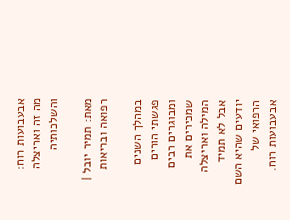אבעבועות רוח: מה זה ואריצלה והשלכותיה

מאת: תמיר יובל | רפואה ובריאות

במהלך השנים פגשתי הורים ומבוגרים רבים שמכירים את המילה ואריצלה אבל לא תמיד יודעים שהיא השם הרפואי של אבעבועות רוח.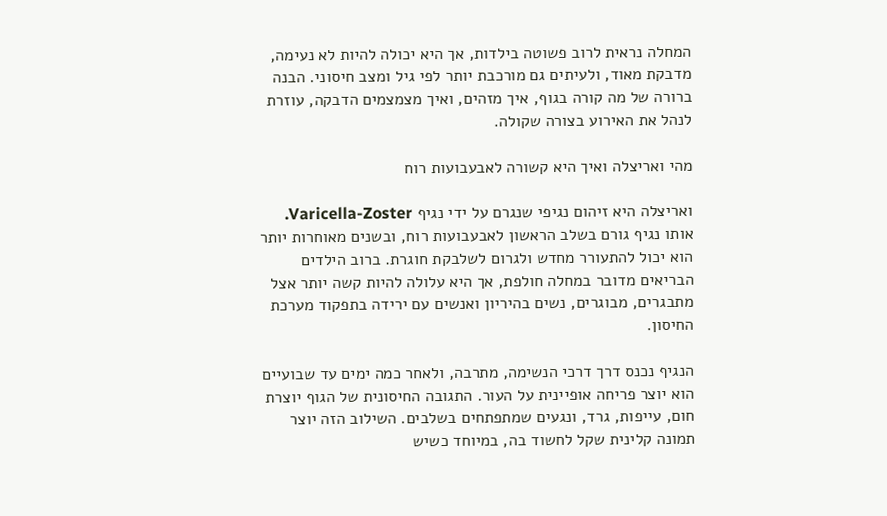המחלה נראית לרוב פשוטה בילדות, אך היא יכולה להיות לא נעימה, מדבקת מאוד, ולעיתים גם מורכבת יותר לפי גיל ומצב חיסוני. הבנה ברורה של מה קורה בגוף, איך מזהים, ואיך מצמצמים הדבקה, עוזרת לנהל את האירוע בצורה שקולה.

מהי ואריצלה ואיך היא קשורה לאבעבועות רוח

ואריצלה היא זיהום נגיפי שנגרם על ידי נגיף Varicella-Zoster. אותו נגיף גורם בשלב הראשון לאבעבועות רוח, ובשנים מאוחרות יותר הוא יכול להתעורר מחדש ולגרום לשלבקת חוגרת. ברוב הילדים הבריאים מדובר במחלה חולפת, אך היא עלולה להיות קשה יותר אצל מתבגרים, מבוגרים, נשים בהיריון ואנשים עם ירידה בתפקוד מערכת החיסון.

הנגיף נכנס דרך דרכי הנשימה, מתרבה, ולאחר כמה ימים עד שבועיים הוא יוצר פריחה אופיינית על העור. התגובה החיסונית של הגוף יוצרת חום, עייפות, גרד, ונגעים שמתפתחים בשלבים. השילוב הזה יוצר תמונה קלינית שקל לחשוד בה, במיוחד כשיש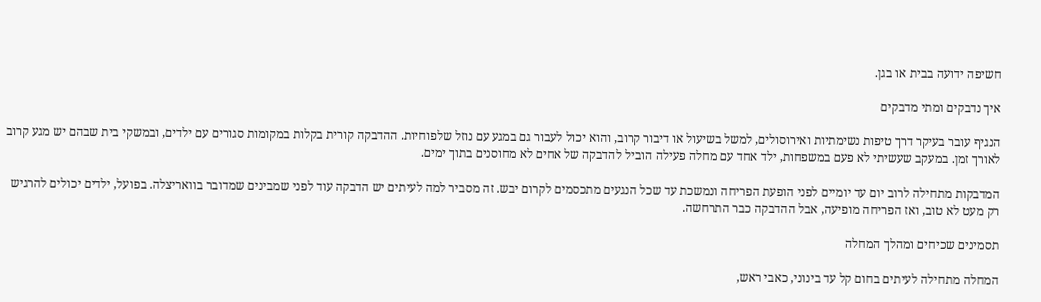חשיפה ידועה בבית או בגן.

איך נדבקים ומתי מדבקים

הנגיף עובר בעיקר דרך טיפות נשימתיות ואירוסולים, למשל בשיעול או דיבור קרוב, והוא יכול לעבור גם במגע עם נוזל שלפוחיות. ההדבקה קורית בקלות במקומות סגורים עם ילדים, ובמשקי בית שבהם יש מגע קרוב לאורך זמן. במעקב שעשיתי לא פעם במשפחות, ילד אחד עם מחלה פעילה הוביל להדבקה של אחים לא מחוסנים בתוך ימים.

המדבקות מתחילה לרוב יום עד יומיים לפני הופעת הפריחה ונמשכת עד שכל הנגעים מתכסמים לקרום יבש. זה מסביר למה לעיתים יש הדבקה עוד לפני שמבינים שמדובר בוואריצלה. בפועל, ילדים יכולים להרגיש רק מעט לא טוב, ואז הפריחה מופיעה, אבל ההדבקה כבר התרחשה.

תסמינים שכיחים ומהלך המחלה

המחלה מתחילה לעיתים בחום קל עד בינוני, כאבי ראש,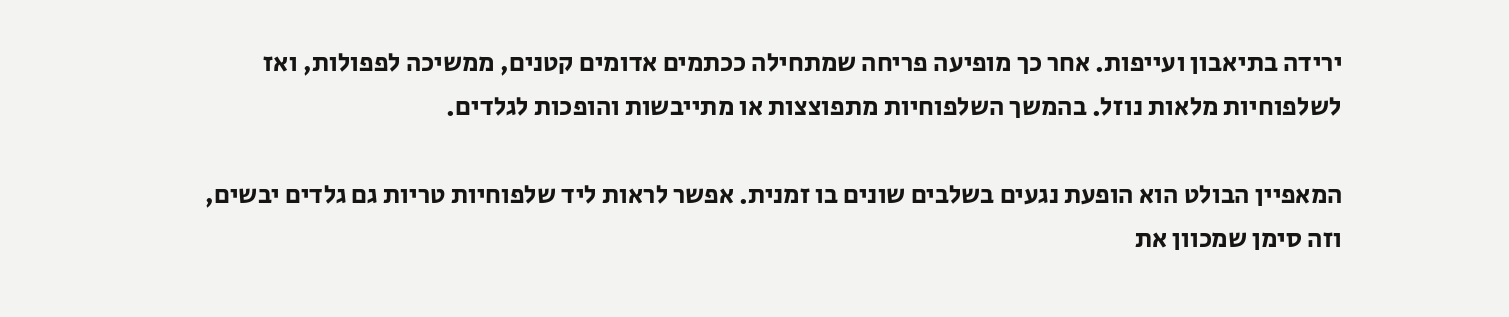ירידה בתיאבון ועייפות. אחר כך מופיעה פריחה שמתחילה ככתמים אדומים קטנים, ממשיכה לפפולות, ואז לשלפוחיות מלאות נוזל. בהמשך השלפוחיות מתפוצצות או מתייבשות והופכות לגלדים.

המאפיין הבולט הוא הופעת נגעים בשלבים שונים בו זמנית. אפשר לראות ליד שלפוחיות טריות גם גלדים יבשים, וזה סימן שמכוון את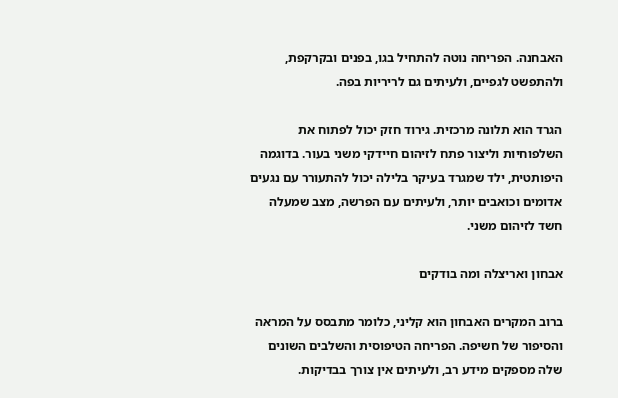האבחנה. הפריחה נוטה להתחיל בגו, בפנים ובקרקפת, ולהתפשט לגפיים, ולעיתים גם לריריות בפה.

הגרד הוא תלונה מרכזית. גירוד חזק יכול לפתוח את השלפוחיות וליצור פתח לזיהום חיידקי משני בעור. בדוגמה היפותטית, ילד שמגרד בעיקר בלילה יכול להתעורר עם נגעים אדומים וכואבים יותר, ולעיתים עם הפרשה, מצב שמעלה חשד לזיהום משני.

אבחון ואריצלה ומה בודקים

ברוב המקרים האבחון הוא קליני, כלומר מתבסס על המראה והסיפור של חשיפה. הפריחה הטיפוסית והשלבים השונים שלה מספקים מידע רב, ולעיתים אין צורך בבדיקות.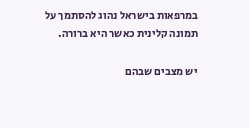במרפאות בישראל נהוג להסתמך על תמונה קלינית כאשר היא ברורה.

יש מצבים שבהם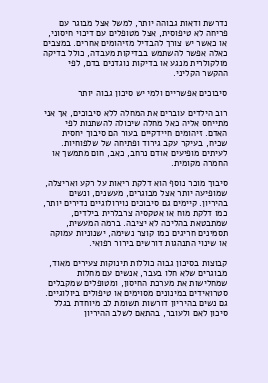נדרשת ודאות גבוהה יותר, למשל אצל מבוגר עם פריחה לא טיפוסית, אצל מטופלים עם דיכוי חיסוני, או כאשר יש צורך להבדיל מזיהומים אחרים. במצבים כאלה אפשר להשתמש בבדיקות מעבדה, כולל בדיקה מולקולרית מנגע או בדיקות נוגדנים בדם, לפי ההקשר הקליני.

סיבוכים אפשריים ולמי יש סיכון גבוה יותר

רוב הילדים עוברים את המחלה ללא סיבוכים, אך אני מתייחס אליה כאל מחלה שיכולה להשתנות לפי האדם. זיהומים חיידקיים בעור הם סיבוך יחסית שכיח, בעיקר עקב גירוד ופתיחה של שלפוחיות. לעיתים מופיעים אודם נרחב, כאב, חום מתמשך או החמרה מקומית.

סיבוך מוכר נוסף הוא דלקת ריאות על רקע ואריצלה, שמופיעה יותר אצל מבוגרים, מעשנים, ונשים בהיריון. קיימים גם סיבוכים נוירולוגיים נדירים יותר, כמו דלקת מוח או אטקסיה צרבלרית בילדים, שמתבטאת בהליכה לא יציבה. ברמה המעשית, תסמינים חריגים כמו קוצר נשימה, ישנוניות עמוקה או שינוי התנהגות דורשים בירור רפואי.

קבוצות בסיכון גבוה כוללות תינוקות צעירים מאוד, מבוגרים שלא חלו בעבר, אנשים עם מחלות שמחלישות את מערכת החיסון, ומטופלים שמקבלים סטרואידים במינונים מסוימים או טיפולים ביולוגיים. גם נשים בהיריון דורשות תשומת לב מיוחדת בגלל סיכון לאם ולעובר, בהתאם לשלב ההיריון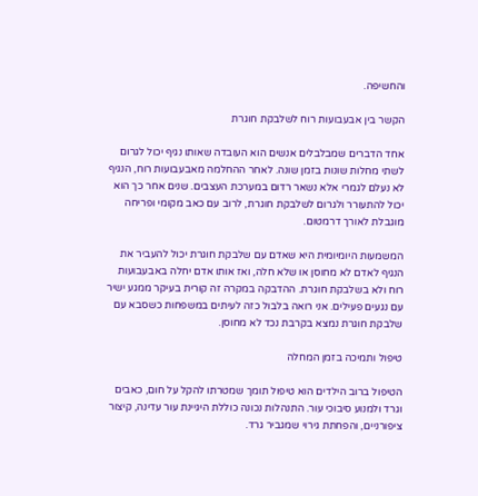והחשיפה.

הקשר בין אבעבועות רוח לשלבקת חוגרת

אחד הדברים שמבלבלים אנשים הוא העובדה שאותו נגיף יכול לגרום לשתי מחלות שונות בזמן שונה. לאחר ההחלמה מאבעבועות רוח, הנגיף לא נעלם לגמרי אלא נשאר רדום במערכת העצבים. שנים אחר כך הוא יכול להתעורר ולגרום לשלבקת חוגרת, לרוב עם כאב מקומי ופריחה מוגבלת לאורך דרמטום.

המשמעות היומיומית היא שאדם עם שלבקת חוגרת יכול להעביר את הנגיף לאדם לא מחוסן או שלא חלה, ואז אותו אדם יחלה באבעבועות רוח ולא בשלבקת חוגרת. ההדבקה במקרה זה קורית בעיקר ממגע ישיר עם נגעים פעילים. אני רואה בלבול כזה לעיתים במשפחות כשסבא עם שלבקת חוגרת נמצא בקרבת נכד לא מחוסן.

טיפול ותמיכה בזמן המחלה

הטיפול ברוב הילדים הוא טיפול תומך שמטרתו להקל על חום, כאבים וגרד ולמנוע סיבוכי עור. התנהלות נכונה כוללת היגיינת עור עדינה, קיצור ציפורניים, והפחתת גירוי שמגביר גרד.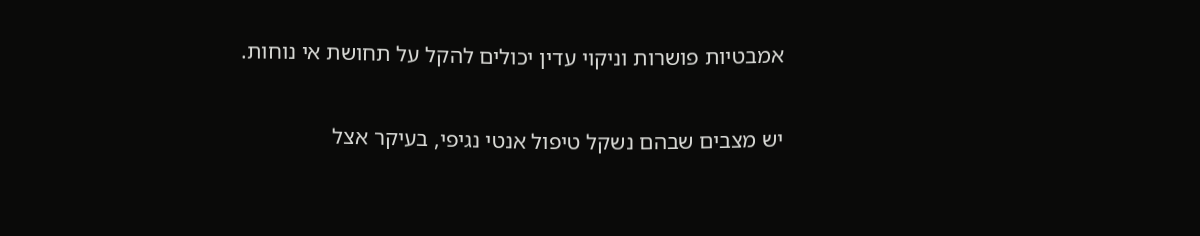אמבטיות פושרות וניקוי עדין יכולים להקל על תחושת אי נוחות.

יש מצבים שבהם נשקל טיפול אנטי נגיפי, בעיקר אצל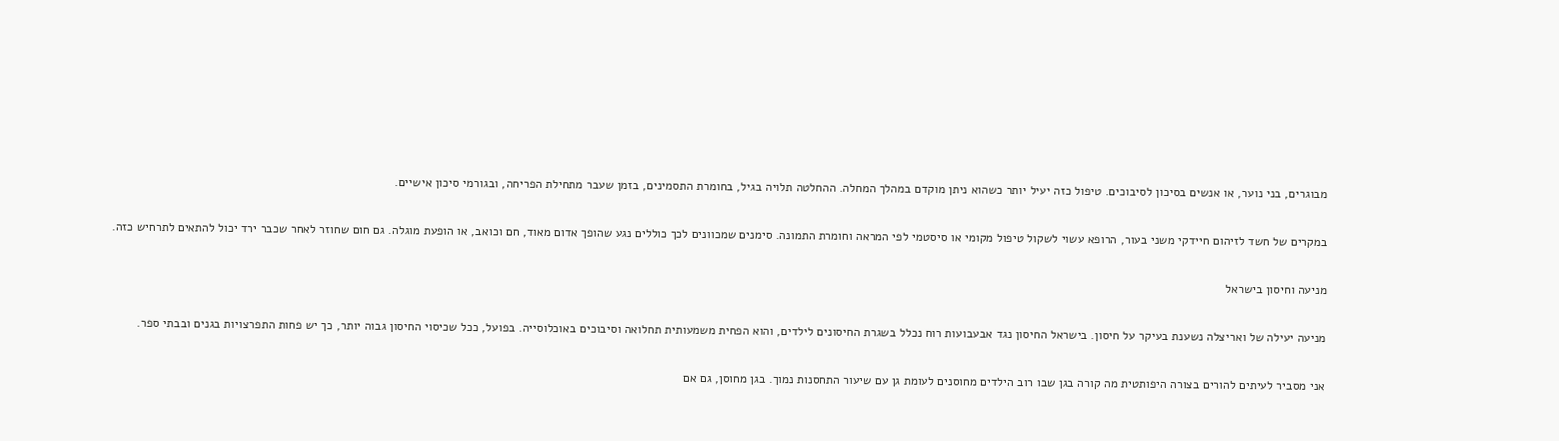מבוגרים, בני נוער, או אנשים בסיכון לסיבוכים. טיפול כזה יעיל יותר כשהוא ניתן מוקדם במהלך המחלה. ההחלטה תלויה בגיל, בחומרת התסמינים, בזמן שעבר מתחילת הפריחה, ובגורמי סיכון אישיים.

במקרים של חשד לזיהום חיידקי משני בעור, הרופא עשוי לשקול טיפול מקומי או סיסטמי לפי המראה וחומרת התמונה. סימנים שמכוונים לכך כוללים נגע שהופך אדום מאוד, חם וכואב, או הופעת מוגלה. גם חום שחוזר לאחר שכבר ירד יכול להתאים לתרחיש כזה.

מניעה וחיסון בישראל

מניעה יעילה של ואריצלה נשענת בעיקר על חיסון. בישראל החיסון נגד אבעבועות רוח נכלל בשגרת החיסונים לילדים, והוא הפחית משמעותית תחלואה וסיבוכים באוכלוסייה. בפועל, ככל שכיסוי החיסון גבוה יותר, כך יש פחות התפרצויות בגנים ובבתי ספר.

אני מסביר לעיתים להורים בצורה היפותטית מה קורה בגן שבו רוב הילדים מחוסנים לעומת גן עם שיעור התחסנות נמוך. בגן מחוסן, גם אם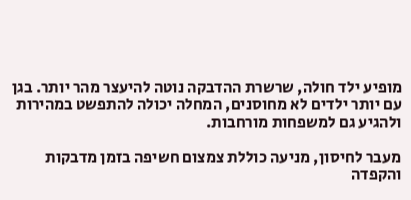מופיע ילד חולה, שרשרת ההדבקה נוטה להיעצר מהר יותר. בגן עם יותר ילדים לא מחוסנים, המחלה יכולה להתפשט במהירות ולהגיע גם למשפחות מורחבות.

מעבר לחיסון, מניעה כוללת צמצום חשיפה בזמן מדבקות והקפדה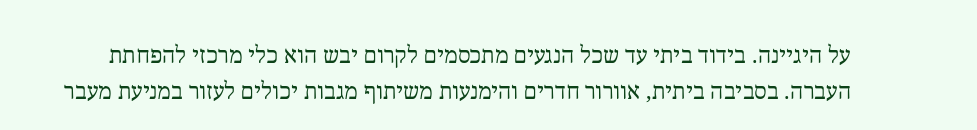על היגיינה. בידוד ביתי עד שכל הנגעים מתכסמים לקרום יבש הוא כלי מרכזי להפחתת העברה. בסביבה ביתית, אוורור חדרים והימנעות משיתוף מגבות יכולים לעזור במניעת מעבר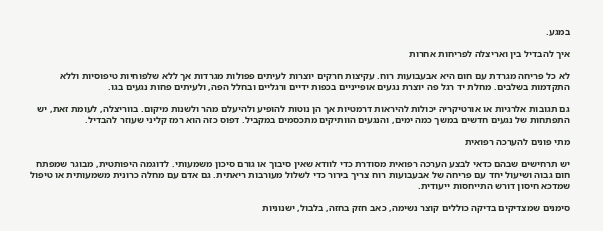במגע.

איך להבדיל בין ואריצלה לפריחות אחרות

לא כל פריחה מגרדת עם חום היא אבעבועות רוח. עקיצות חרקים יוצרות לעיתים פפולות מגרדות אך ללא שלפוחיות טיפוסיות וללא התקדמות בשלבים. מחלת יד רגל פה יוצרת נגעים אופייניים בכפות ידיים ורגליים ובחלל הפה, ולעיתים פחות נגעים בגו.

גם תגובות אלרגיות או אורטיקריה יכולות להיראות דרמטיות אך הן נוטות להופיע ולהיעלם מהר ולשנות מיקום. בווריצלה, לעומת זאת, יש התפתחות של נגעים חדשים במשך כמה ימים, והנגעים הוותיקים מתכסמים במקביל. דפוס כזה הוא רמז קליני שעוזר להבדיל.

מתי פונים להערכה רפואית

יש תרחישים שבהם כדאי לבצע הערכה רפואית מסודרת כדי לוודא שאין סיבוך או גורם סיכון משמעותי. לדוגמה היפותטית, מבוגר שמפתח חום גבוה ושיעול יחד עם פריחה של אבעבועות רוח צריך בירור כדי לשלול מעורבות ריאתית. גם אדם עם מחלה כרונית משמעותית או טיפול שמדכא חיסון דורש התייחסות ייעודית.

סימנים שמצדיקים בדיקה כוללים קוצר נשימה, כאב חזק בחזה, בלבול, ישנוניות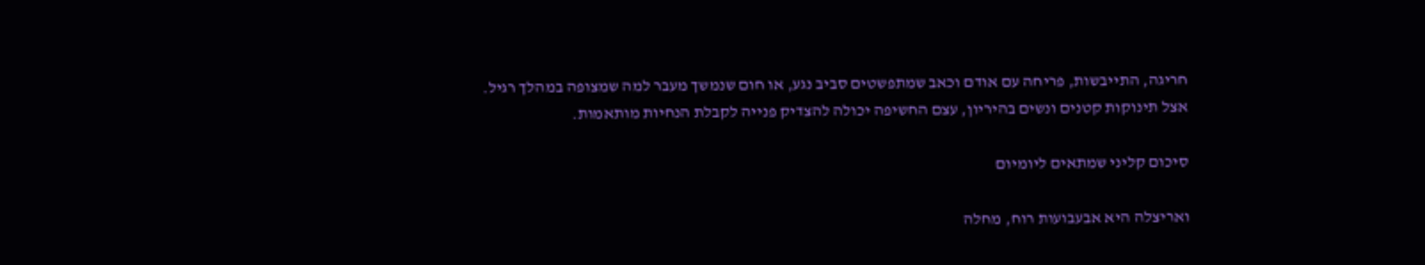חריגה, התייבשות, פריחה עם אודם וכאב שמתפשטים סביב נגע, או חום שנמשך מעבר למה שמצופה במהלך רגיל. אצל תינוקות קטנים ונשים בהיריון, עצם החשיפה יכולה להצדיק פנייה לקבלת הנחיות מותאמות.

סיכום קליני שמתאים ליומיום

ואריצלה היא אבעבועות רוח, מחלה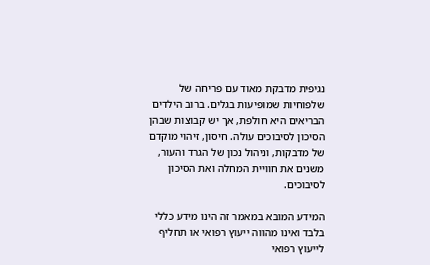נגיפית מדבקת מאוד עם פריחה של שלפוחיות שמופיעות בגלים. ברוב הילדים הבריאים היא חולפת, אך יש קבוצות שבהן הסיכון לסיבוכים עולה. חיסון, זיהוי מוקדם של מדבקות, וניהול נכון של הגרד והעור, משנים את חוויית המחלה ואת הסיכון לסיבוכים.

המידע המובא במאמר זה הינו מידע כללי בלבד ואינו מהווה ייעוץ רפואי או תחליף לייעוץ רפואי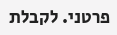פרטני. לקבלת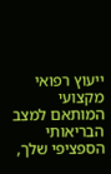ייעוץ רפואי מקצועי המותאם למצב הבריאותי הספציפי שלך,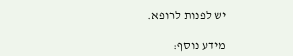יש לפנות לרופא.

מידע נוסף: